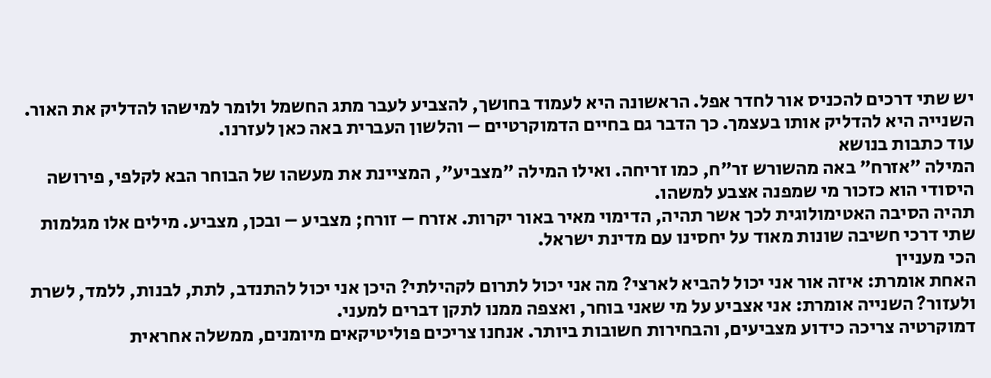יש שתי דרכים להכניס אור לחדר אפל. הראשונה היא לעמוד בחושך, להצביע לעבר מתג החשמל ולומר למישהו להדליק את האור. השנייה היא להדליק אותו בעצמך. כך הדבר גם בחיים הדמוקרטיים – והלשון העברית באה כאן לעזרנו.
עוד כתבות בנושא
המילה "אזרח" באה מהשורש זר"ח, כמו זריחה. ואילו המילה "מצביע", המציינת את מעשהו של הבוחר הבא לקלפי, פירושה היסודי הוא כזכור מי שמפנה אצבע למשהו.
תהיה הסיבה האטימולוגית לכך אשר תהיה, הדימוי מאיר באור יקרות. אזרח – זורח; מצביע – ובכן, מצביע. מילים אלו מגלמות שתי דרכי חשיבה שונות מאוד על יחסינו עם מדינת ישראל.
הכי מעניין
האחת אומרת: איזה אור אני יכול להביא לארצי? מה אני יכול לתרום לקהילתי? היכן אני יכול להתנדב, לתת, לבנות, ללמד, לשרת ולעזור? השנייה אומרת: אני אצביע על מי שאני בוחר, ואצפה ממנו לתקן דברים למעני.
דמוקרטיה צריכה כידוע מצביעים, והבחירות חשובות ביותר. אנחנו צריכים פוליטיקאים מיומנים, ממשלה אחראית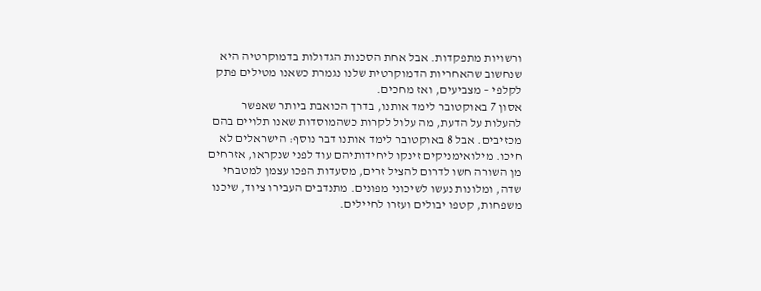ורשויות מתפקדות. אבל אחת הסכנות הגדולות בדמוקרטיה היא שנחשוב שהאחריות הדמוקרטית שלנו נגמרת כשאנו מטילים פתק לקלפי – מצביעים, ואז מחכים.
אסון 7 באוקטובר לימד אותנו, בדרך הכואבת ביותר שאפשר להעלות על הדעת, מה עלול לקרות כשהמוסדות שאנו תלויים בהם מכזיבים. אבל 8 באוקטובר לימד אותנו דבר נוסף: הישראלים לא חיכו. מילואימניקים זינקו ליחידותיהם עוד לפני שנקראו, אזרחים מן השורה חשו לדרום להציל זרים, מסעדות הפכו עצמן למטבחי שדה, ומלונות נעשו לשיכוני מפונים. מתנדבים העבירו ציוד, שיכנו משפחות, קטפו יבולים ועזרו לחיילים.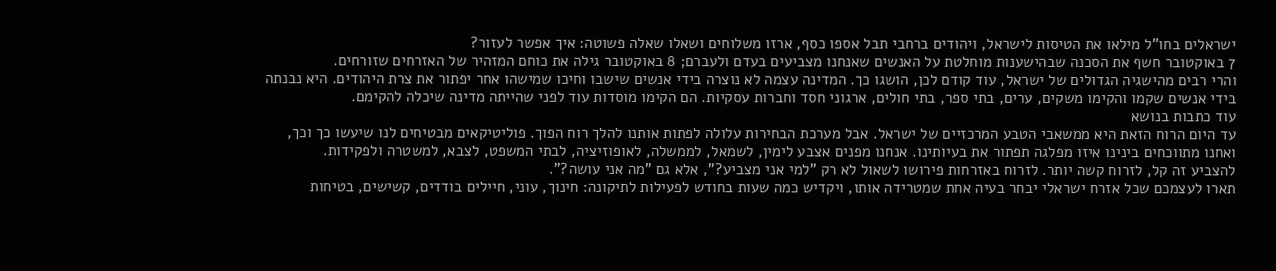ישראלים בחו"ל מילאו את הטיסות לישראל, ויהודים ברחבי תבל אספו כסף, ארזו משלוחים ושאלו שאלה פשוטה: איך אפשר לעזור?
7 באוקטובר חשף את הסכנה שבהישענות מוחלטת על האנשים שאנחנו מצביעים בעדם ולעברם; 8 באוקטובר גילה את כוחם המזהיר של האזרחים שזורחים.
והרי רבים מהישגיה הגדולים של ישראל, עוד קודם לכן, הושגו כך. המדינה עצמה לא נוצרה בידי אנשים שישבו וחיכו שמישהו אחר יפתור את צרת היהודים. היא נבנתה בידי אנשים שקמו והקימו משקים, ערים, בתי ספר, בתי חולים, ארגוני חסד וחברות עסקיות. הם הקימו מוסדות עוד לפני שהייתה מדינה שיכלה להקימם.
עוד כתבות בנושא
עד היום הרוח הזאת היא ממשאבי הטבע המרכזיים של ישראל. אבל מערכת הבחירות עלולה לפתות אותנו להלך רוח הפוך. פוליטיקאים מבטיחים לנו שיעשו כך וכך, ואחנו מתווכחים בינינו איזו מפלגה תפתור את בעיותינו. אנחנו מפנים אצבע לימין, לשמאל, לממשלה, לאופוזיציה, לבתי המשפט, לצבא, למשטרה ולפקידות.
להצביע זה קל, לזרוח קשה יותר. לזרוח באזרחות פירושו לשאול לא רק "למי אני מצביע?", אלא גם "מה אני עושה?".
תארו לעצמכם שכל אזרח ישראלי יבחר בעיה אחת שמטרידה אותו, ויקדיש כמה שעות בחודש לפעילות לתיקונה: חינוך, עוני, חיילים בודדים, קשישים, בטיחות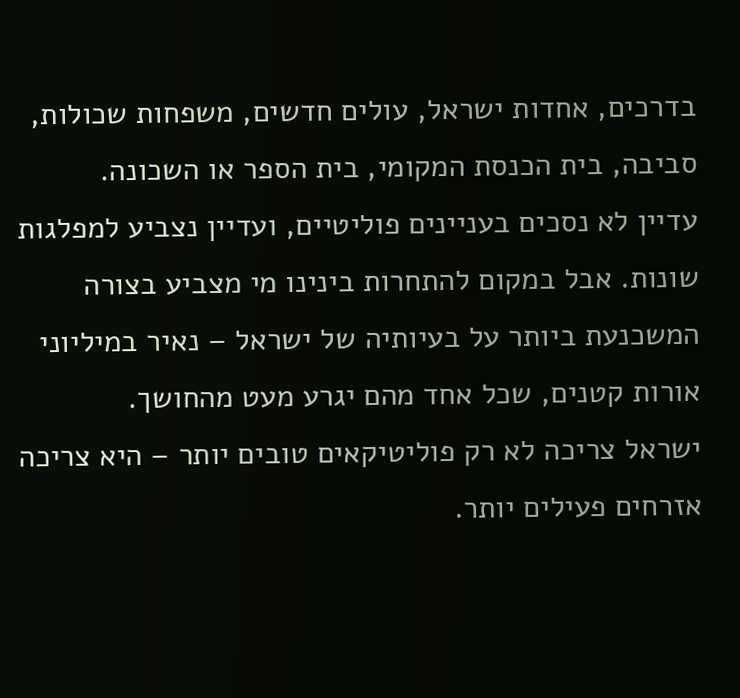בדרכים, אחדות ישראל, עולים חדשים, משפחות שכולות, סביבה, בית הכנסת המקומי, בית הספר או השכונה.
עדיין לא נסכים בעניינים פוליטיים, ועדיין נצביע למפלגות שונות. אבל במקום להתחרות בינינו מי מצביע בצורה המשכנעת ביותר על בעיותיה של ישראל – נאיר במיליוני אורות קטנים, שכל אחד מהם יגרע מעט מהחושך.
ישראל צריכה לא רק פוליטיקאים טובים יותר – היא צריכה אזרחים פעילים יותר.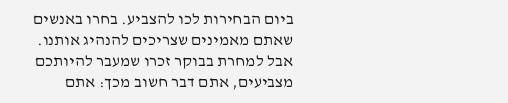ביום הבחירות לכו להצביע. בחרו באנשים שאתם מאמינים שצריכים להנהיג אותנו. אבל למחרת בבוקר זכרו שמעבר להיותכם מצביעים, אתם דבר חשוב מכך: אתם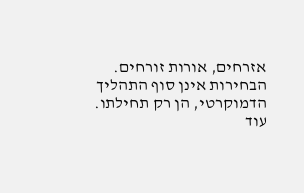אזרחים, אורות זורחים. הבחירות אינן סוף התהליך הדמוקרטי, הן רק תחילתו.
עוד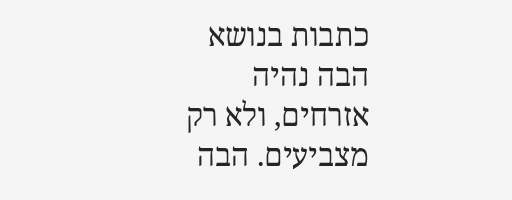כתבות בנושא
הבה נהיה אזרחים, ולא רק מצביעים. הבה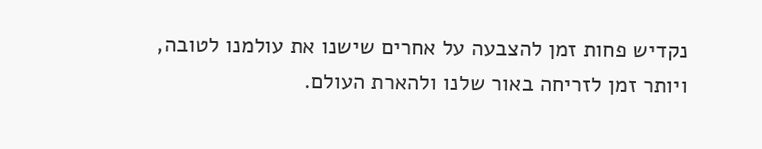נקדיש פחות זמן להצבעה על אחרים שישנו את עולמנו לטובה, ויותר זמן לזריחה באור שלנו ולהארת העולם.